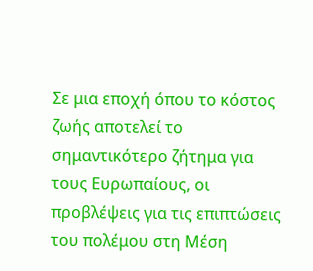Σε μια εποχή όπου το κόστος ζωής αποτελεί το σημαντικότερο ζήτημα για τους Ευρωπαίους, οι προβλέψεις για τις επιπτώσεις του πολέμου στη Μέση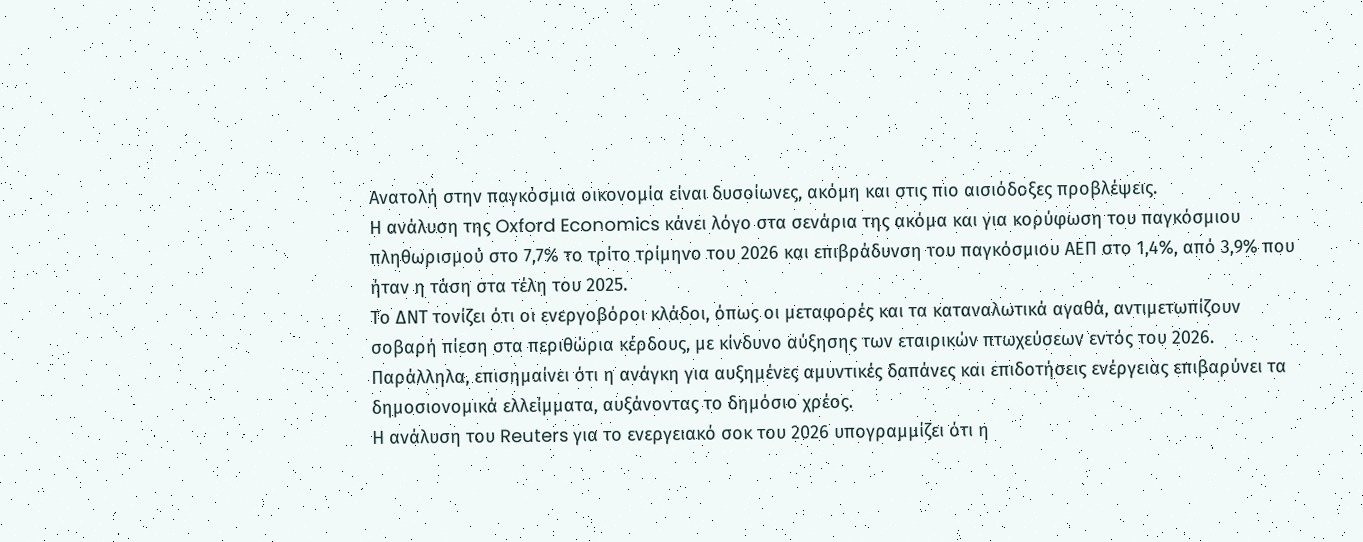Ανατολή στην παγκόσμια οικονομία είναι δυσοίωνες, ακόμη και στις πιο αισιόδοξες προβλέψεις.
Η ανάλυση της Oxford Economics κάνει λόγο στα σενάρια της ακόμα και για κορύφωση του παγκόσμιου πληθωρισμού στο 7,7% το τρίτο τρίμηνο του 2026 και επιβράδυνση του παγκόσμιου ΑΕΠ στο 1,4%, από 3,9% που ήταν η τάση στα τέλη του 2025.
Το ΔΝΤ τονίζει ότι οι ενεργοβόροι κλάδοι, όπως οι μεταφορές και τα καταναλωτικά αγαθά, αντιμετωπίζουν σοβαρή πίεση στα περιθώρια κέρδους, με κίνδυνο αύξησης των εταιρικών πτωχεύσεων εντός του 2026. Παράλληλα, επισημαίνει ότι η ανάγκη για αυξημένες αμυντικές δαπάνες και επιδοτήσεις ενέργειας επιβαρύνει τα δημοσιονομικά ελλείμματα, αυξάνοντας το δημόσιο χρέος.
Η ανάλυση του Reuters για το ενεργειακό σοκ του 2026 υπογραμμίζει ότι η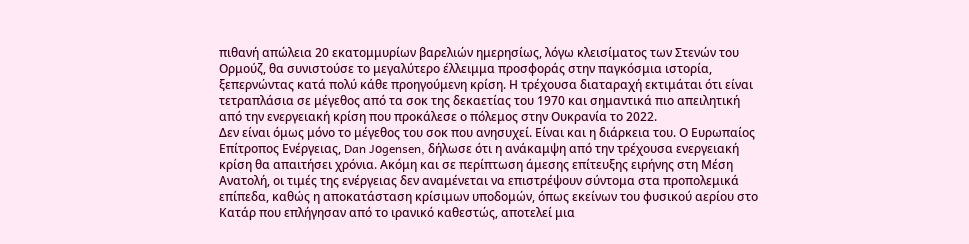πιθανή απώλεια 20 εκατομμυρίων βαρελιών ημερησίως, λόγω κλεισίματος των Στενών του Ορμούζ, θα συνιστούσε το μεγαλύτερο έλλειμμα προσφοράς στην παγκόσμια ιστορία, ξεπερνώντας κατά πολύ κάθε προηγούμενη κρίση. Η τρέχουσα διαταραχή εκτιμάται ότι είναι τετραπλάσια σε μέγεθος από τα σοκ της δεκαετίας του 1970 και σημαντικά πιο απειλητική από την ενεργειακή κρίση που προκάλεσε ο πόλεμος στην Ουκρανία το 2022.
Δεν είναι όμως μόνο το μέγεθος του σοκ που ανησυχεί. Είναι και η διάρκεια του. Ο Ευρωπαίος Επίτροπος Ενέργειας, Dan Jοgensen, δήλωσε ότι η ανάκαμψη από την τρέχουσα ενεργειακή κρίση θα απαιτήσει χρόνια. Ακόμη και σε περίπτωση άμεσης επίτευξης ειρήνης στη Μέση Ανατολή, οι τιμές της ενέργειας δεν αναμένεται να επιστρέψουν σύντομα στα προπολεμικά επίπεδα, καθώς η αποκατάσταση κρίσιμων υποδομών, όπως εκείνων του φυσικού αερίου στο Κατάρ που επλήγησαν από το ιρανικό καθεστώς, αποτελεί μια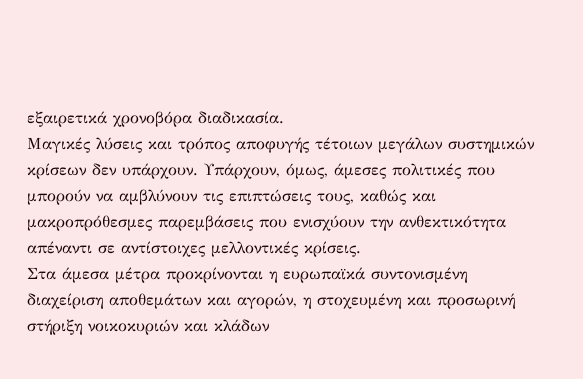εξαιρετικά χρονοβόρα διαδικασία.
Μαγικές λύσεις και τρόπος αποφυγής τέτοιων μεγάλων συστημικών κρίσεων δεν υπάρχουν. Υπάρχουν, όμως, άμεσες πολιτικές που μπορούν να αμβλύνουν τις επιπτώσεις τους, καθώς και μακροπρόθεσμες παρεμβάσεις που ενισχύουν την ανθεκτικότητα απέναντι σε αντίστοιχες μελλοντικές κρίσεις.
Στα άμεσα μέτρα προκρίνονται η ευρωπαϊκά συντονισμένη διαχείριση αποθεμάτων και αγορών, η στοχευμένη και προσωρινή στήριξη νοικοκυριών και κλάδων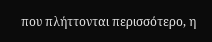που πλήττονται περισσότερο, η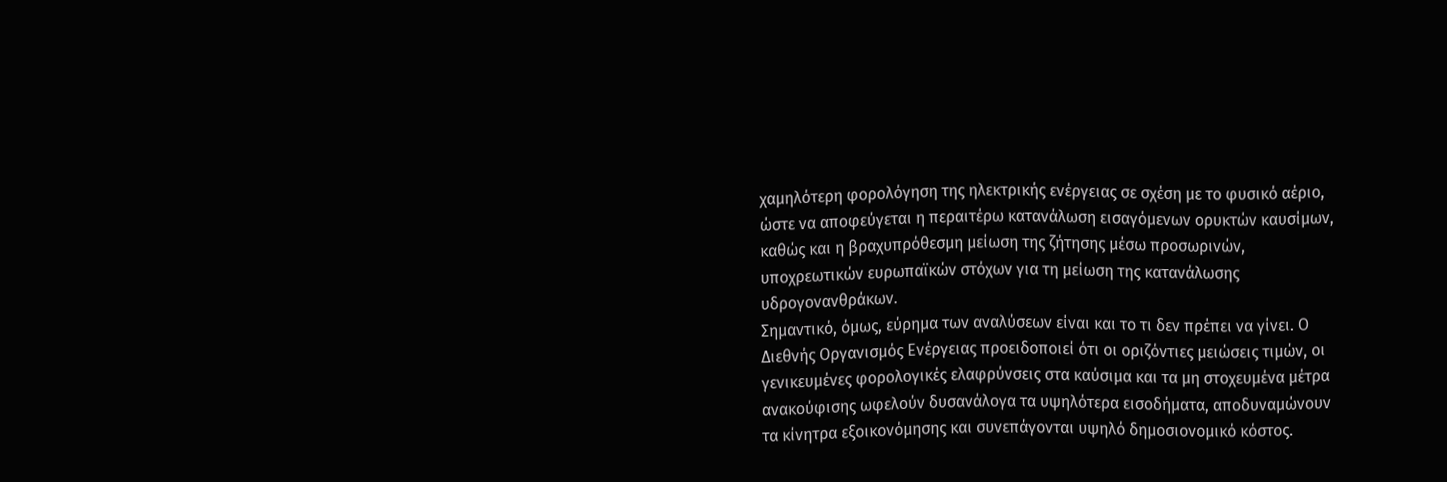χαμηλότερη φορολόγηση της ηλεκτρικής ενέργειας σε σχέση με το φυσικό αέριο, ώστε να αποφεύγεται η περαιτέρω κατανάλωση εισαγόμενων ορυκτών καυσίμων, καθώς και η βραχυπρόθεσμη μείωση της ζήτησης μέσω προσωρινών, υποχρεωτικών ευρωπαϊκών στόχων για τη μείωση της κατανάλωσης υδρογονανθράκων.
Σημαντικό, όμως, εύρημα των αναλύσεων είναι και το τι δεν πρέπει να γίνει. Ο Διεθνής Οργανισμός Ενέργειας προειδοποιεί ότι οι οριζόντιες μειώσεις τιμών, οι γενικευμένες φορολογικές ελαφρύνσεις στα καύσιμα και τα μη στοχευμένα μέτρα ανακούφισης ωφελούν δυσανάλογα τα υψηλότερα εισοδήματα, αποδυναμώνουν τα κίνητρα εξοικονόμησης και συνεπάγονται υψηλό δημοσιονομικό κόστος.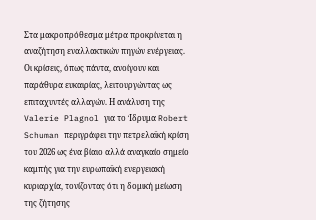Στα μακροπρόθεσμα μέτρα προκρίνεται η αναζήτηση εναλλακτικών πηγών ενέργειας. Οι κρίσεις, όπως πάντα, ανοίγουν και παράθυρα ευκαιρίας, λειτουργώντας ως επιταχυντές αλλαγών. Η ανάλυση της Valerie Plagnol για το Ίδρυμα Robert Schuman περιγράφει την πετρελαϊκή κρίση του 2026 ως ένα βίαιο αλλά αναγκαίο σημείο καμπής για την ευρωπαϊκή ενεργειακή κυριαρχία, τονίζοντας ότι η δομική μείωση της ζήτησης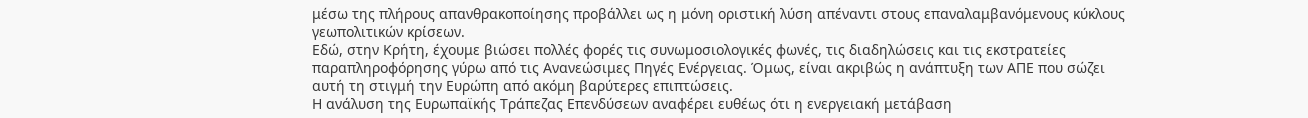μέσω της πλήρους απανθρακοποίησης προβάλλει ως η μόνη οριστική λύση απέναντι στους επαναλαμβανόμενους κύκλους γεωπολιτικών κρίσεων.
Εδώ, στην Κρήτη, έχουμε βιώσει πολλές φορές τις συνωμοσιολογικές φωνές, τις διαδηλώσεις και τις εκστρατείες παραπληροφόρησης γύρω από τις Ανανεώσιμες Πηγές Ενέργειας. Όμως, είναι ακριβώς η ανάπτυξη των ΑΠΕ που σώζει αυτή τη στιγμή την Ευρώπη από ακόμη βαρύτερες επιπτώσεις.
Η ανάλυση της Ευρωπαϊκής Τράπεζας Επενδύσεων αναφέρει ευθέως ότι η ενεργειακή μετάβαση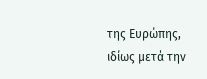της Ευρώπης, ιδίως μετά την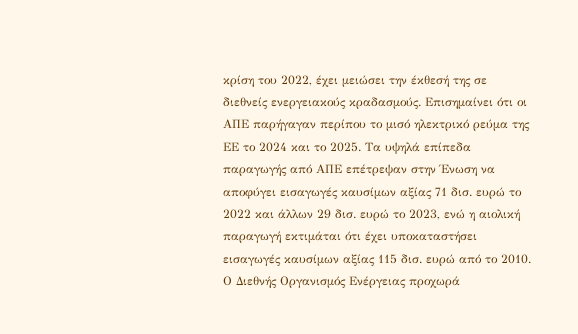κρίση του 2022, έχει μειώσει την έκθεσή της σε διεθνείς ενεργειακούς κραδασμούς. Επισημαίνει ότι οι ΑΠΕ παρήγαγαν περίπου το μισό ηλεκτρικό ρεύμα της ΕΕ το 2024 και το 2025. Τα υψηλά επίπεδα παραγωγής από ΑΠΕ επέτρεψαν στην Ένωση να αποφύγει εισαγωγές καυσίμων αξίας 71 δισ. ευρώ το 2022 και άλλων 29 δισ. ευρώ το 2023, ενώ η αιολική παραγωγή εκτιμάται ότι έχει υποκαταστήσει εισαγωγές καυσίμων αξίας 115 δισ. ευρώ από το 2010.
Ο Διεθνής Οργανισμός Ενέργειας προχωρά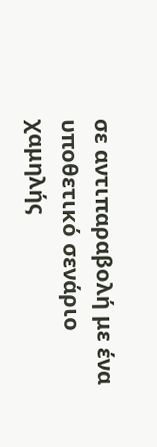σε αντιπαραβολή με ένα υποθετικό σενάριο χαμηλής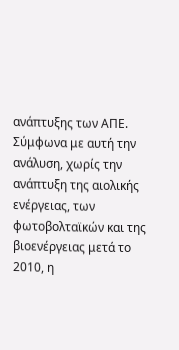ανάπτυξης των ΑΠΕ. Σύμφωνα με αυτή την ανάλυση, χωρίς την ανάπτυξη της αιολικής ενέργειας, των φωτοβολταϊκών και της βιοενέργειας μετά το 2010, η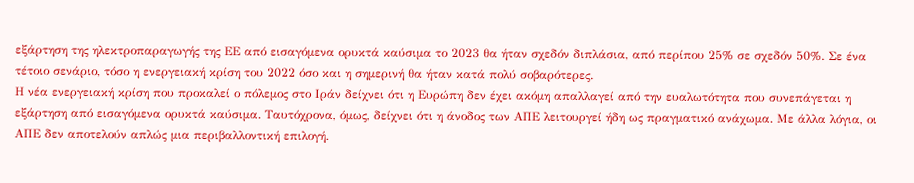εξάρτηση της ηλεκτροπαραγωγής της ΕΕ από εισαγόμενα ορυκτά καύσιμα το 2023 θα ήταν σχεδόν διπλάσια, από περίπου 25% σε σχεδόν 50%. Σε ένα τέτοιο σενάριο, τόσο η ενεργειακή κρίση του 2022 όσο και η σημερινή θα ήταν κατά πολύ σοβαρότερες.
Η νέα ενεργειακή κρίση που προκαλεί ο πόλεμος στο Ιράν δείχνει ότι η Ευρώπη δεν έχει ακόμη απαλλαγεί από την ευαλωτότητα που συνεπάγεται η εξάρτηση από εισαγόμενα ορυκτά καύσιμα. Ταυτόχρονα, όμως, δείχνει ότι η άνοδος των ΑΠΕ λειτουργεί ήδη ως πραγματικό ανάχωμα. Με άλλα λόγια, οι ΑΠΕ δεν αποτελούν απλώς μια περιβαλλοντική επιλογή.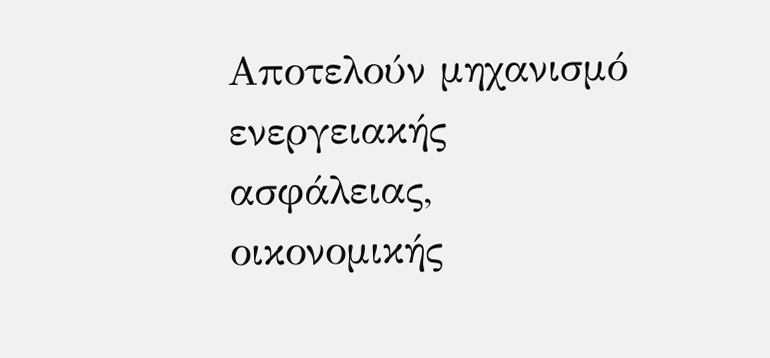Αποτελούν μηχανισμό ενεργειακής ασφάλειας, οικονομικής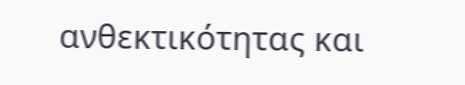ανθεκτικότητας και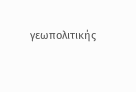γεωπολιτικής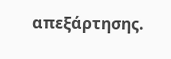απεξάρτησης.